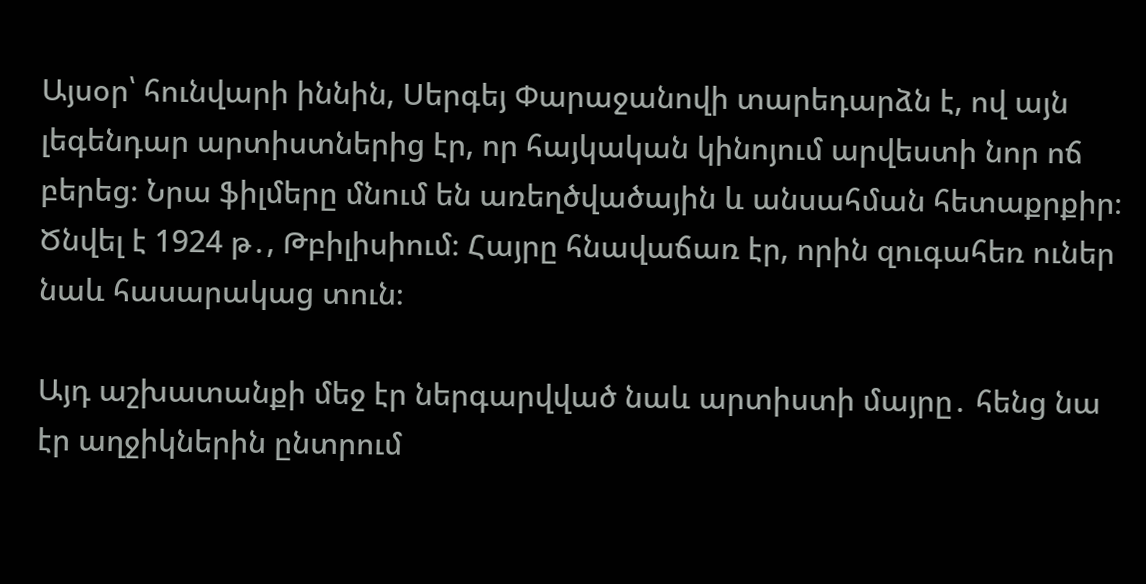Այսօր՝ հունվարի իննին, Սերգեյ Փարաջանովի տարեդարձն է, ով այն լեգենդար արտիստներից էր, որ հայկական կինոյում արվեստի նոր ոճ բերեց։ Նրա ֆիլմերը մնում են առեղծվածային և անսահման հետաքրքիր։ Ծնվել է 1924 թ․, Թբիլիսիում։ Հայրը հնավաճառ էր, որին զուգահեռ ուներ նաև հասարակաց տուն։

Այդ աշխատանքի մեջ էր ներգարվված նաև արտիստի մայրը․ հենց նա էր աղջիկներին ընտրում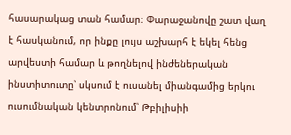հասարակաց տան համար։ Փարաջանովը շատ վաղ է հասկանում, որ ինքը լույս աշխարհ է եկել հենց արվեստի համար և թողնելով ինժեներական ինստիտուտը՝ սկսում է ուսանել միանգամից երկու ուսումնական կենտրոնում՝ Թբիլիսիի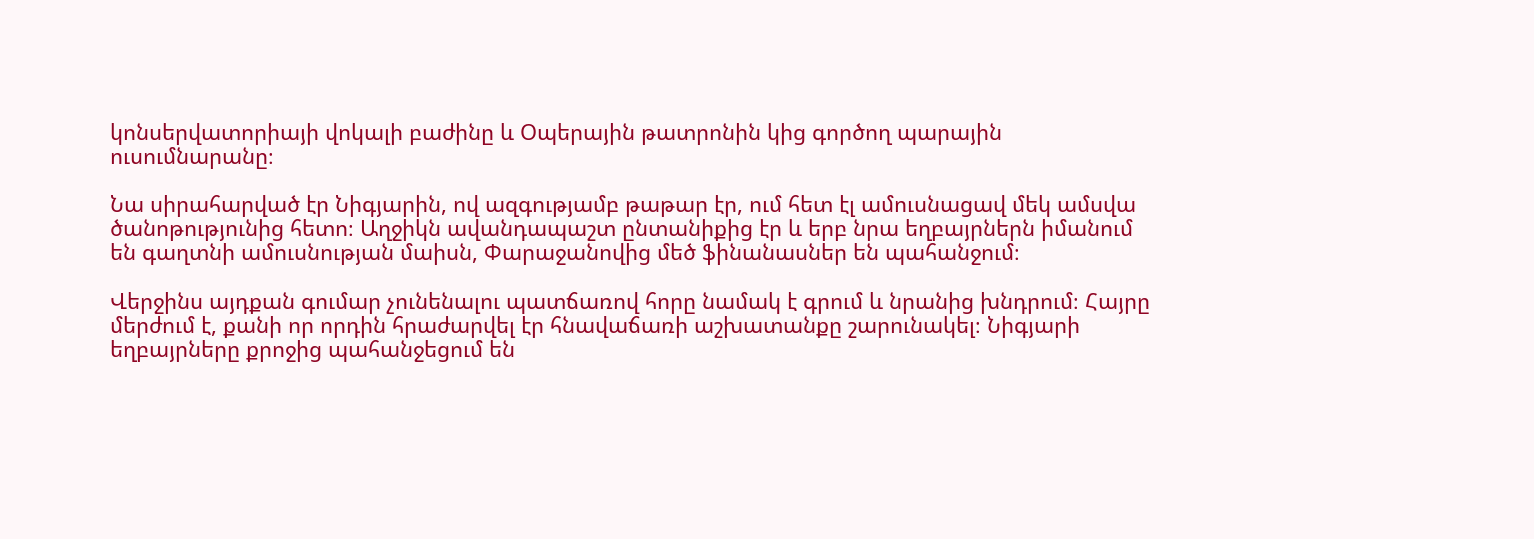կոնսերվատորիայի վոկալի բաժինը և Օպերային թատրոնին կից գործող պարային ուսումնարանը։

Նա սիրահարված էր Նիգյարին, ով ազգությամբ թաթար էր, ում հետ էլ ամուսնացավ մեկ ամսվա ծանոթությունից հետո։ Աղջիկն ավանդապաշտ ընտանիքից էր և երբ նրա եղբայրներն իմանում են գաղտնի ամուսնության մաիսն, Փարաջանովից մեծ ֆինանասներ են պահանջում։

Վերջինս այդքան գումար չունենալու պատճառով հորը նամակ է գրում և նրանից խնդրում։ Հայրը մերժում է, քանի որ որդին հրաժարվել էր հնավաճառի աշխատանքը շարունակել։ Նիգյարի եղբայրները քրոջից պահանջեցում են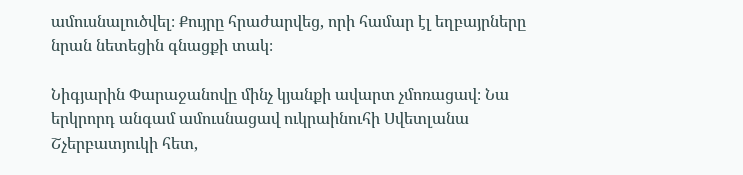ամուսնալուծվել։ Քույրը հրաժարվեց, որի համար էլ եղբայրները նրան նետեցին գնացքի տակ։

Նիգյարին Փարաջանովը մինչ կյանքի ավարտ չմոռացավ։ Նա երկրորդ անգամ ամուսնացավ ուկրաինուհի Սվետլանա Շչերբատյուկի հետ,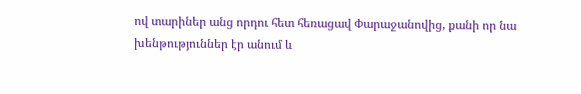ով տարիներ անց որդու հետ հեռացավ Փարաջանովից, քանի որ նա խենթություններ էր անում և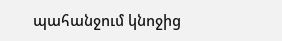պահանջում կնոջից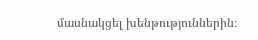մասնակցել խենթություններին։